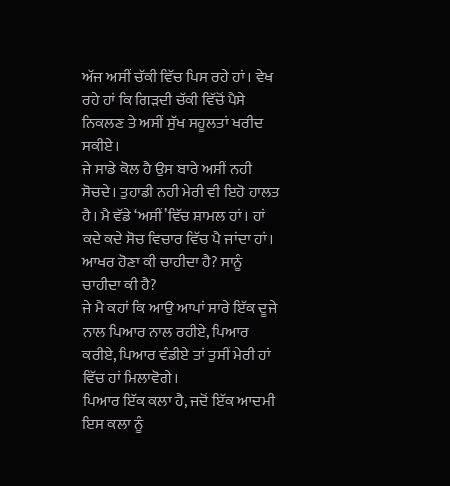ਅੱਜ ਅਸੀਂ ਚੱਕੀ ਵਿੱਚ ਪਿਸ ਰਹੇ ਹਾਂ। ਵੇਖ ਰਹੇ ਹਾਂ ਕਿ ਗਿੜਦੀ ਚੱਕੀ ਵਿੱਚੋਂ ਪੈਸੇ ਨਿਕਲਣ ਤੇ ਅਸੀਂ ਸੁੱਖ ਸਹੂਲਤਾਂ ਖਰੀਦ ਸਕੀਏ।
ਜੇ ਸਾਡੇ ਕੋਲ ਹੈ ਉਸ ਬਾਰੇ ਅਸੀਂ ਨਹੀ ਸੋਚਦੇ। ਤੁਹਾਡੀ ਨਹੀ ਮੇਰੀ ਵੀ ਇਹੋ ਹਾਲਤ ਹੈ। ਮੈ ਵੱਡੇ ‘ਅਸੀਂ’ਵਿੱਚ ਸ਼ਾਮਲ ਹਾਂ। ਹਾਂ ਕਦੇ ਕਦੇ ਸੋਚ ਵਿਚਾਰ ਵਿੱਚ ਪੈ ਜਾਂਦਾ ਹਾਂ।
ਆਖਰ ਹੋਣਾ ਕੀ ਚਾਹੀਦਾ ਹੈ? ਸਾਨੂੰ ਚਾਹੀਦਾ ਕੀ ਹੈ?
ਜੇ ਮੈ ਕਹਾਂ ਕਿ ਆਉ ਆਪਾਂ ਸਾਰੇ ਇੱਕ ਦੂਜੇ ਨਾਲ ਪਿਆਰ ਨਾਲ ਰਹੀਏ, ਪਿਆਰ ਕਰੀਏ, ਪਿਆਰ ਵੰਡੀਏ ਤਾਂ ਤੁਸੀਂ ਮੇਰੀ ਹਾਂ ਵਿੱਚ ਹਾਂ ਮਿਲਾਵੋਗੇ।
ਪਿਆਰ ਇੱਕ ਕਲਾ ਹੈ, ਜਦੋਂ ਇੱਕ ਆਦਮੀ ਇਸ ਕਲਾ ਨੂੰ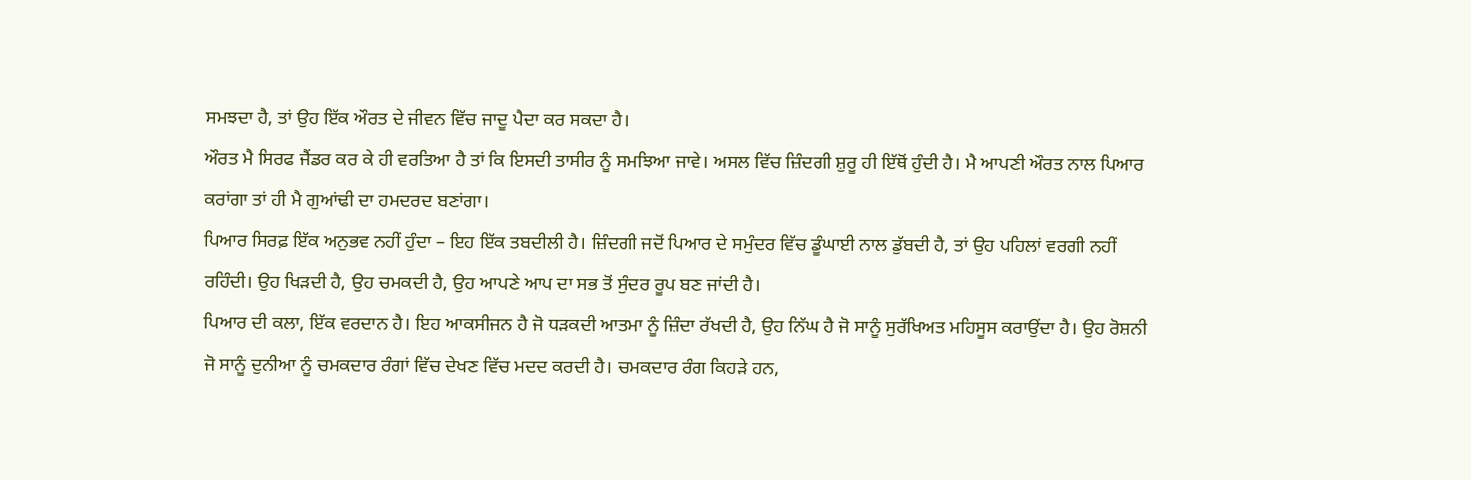ਸਮਝਦਾ ਹੈ, ਤਾਂ ਉਹ ਇੱਕ ਔਰਤ ਦੇ ਜੀਵਨ ਵਿੱਚ ਜਾਦੂ ਪੈਦਾ ਕਰ ਸਕਦਾ ਹੈ।
ਔਰਤ ਮੈ ਸਿਰਫ ਜੈਂਡਰ ਕਰ ਕੇ ਹੀ ਵਰਤਿਆ ਹੈ ਤਾਂ ਕਿ ਇਸਦੀ ਤਾਸੀਰ ਨੂੰ ਸਮਝਿਆ ਜਾਵੇ। ਅਸਲ ਵਿੱਚ ਜ਼ਿੰਦਗੀ ਸ਼ੁਰੂ ਹੀ ਇੱਥੋਂ ਹੁੰਦੀ ਹੈ। ਮੈ ਆਪਣੀ ਔਰਤ ਨਾਲ ਪਿਆਰ ਕਰਾਂਗਾ ਤਾਂ ਹੀ ਮੈ ਗੁਆਂਢੀ ਦਾ ਹਮਦਰਦ ਬਣਾਂਗਾ।
ਪਿਆਰ ਸਿਰਫ਼ ਇੱਕ ਅਨੁਭਵ ਨਹੀਂ ਹੁੰਦਾ – ਇਹ ਇੱਕ ਤਬਦੀਲੀ ਹੈ। ਜ਼ਿੰਦਗੀ ਜਦੋਂ ਪਿਆਰ ਦੇ ਸਮੁੰਦਰ ਵਿੱਚ ਡੂੰਘਾਈ ਨਾਲ ਡੁੱਬਦੀ ਹੈ, ਤਾਂ ਉਹ ਪਹਿਲਾਂ ਵਰਗੀ ਨਹੀਂ ਰਹਿੰਦੀ। ਉਹ ਖਿੜਦੀ ਹੈ, ਉਹ ਚਮਕਦੀ ਹੈ, ਉਹ ਆਪਣੇ ਆਪ ਦਾ ਸਭ ਤੋਂ ਸੁੰਦਰ ਰੂਪ ਬਣ ਜਾਂਦੀ ਹੈ।
ਪਿਆਰ ਦੀ ਕਲਾ, ਇੱਕ ਵਰਦਾਨ ਹੈ। ਇਹ ਆਕਸੀਜਨ ਹੈ ਜੋ ਧੜਕਦੀ ਆਤਮਾ ਨੂੰ ਜ਼ਿੰਦਾ ਰੱਖਦੀ ਹੈ, ਉਹ ਨਿੱਘ ਹੈ ਜੋ ਸਾਨੂੰ ਸੁਰੱਖਿਅਤ ਮਹਿਸੂਸ ਕਰਾਉਂਦਾ ਹੈ। ਉਹ ਰੋਸ਼ਨੀ ਜੋ ਸਾਨੂੰ ਦੁਨੀਆ ਨੂੰ ਚਮਕਦਾਰ ਰੰਗਾਂ ਵਿੱਚ ਦੇਖਣ ਵਿੱਚ ਮਦਦ ਕਰਦੀ ਹੈ। ਚਮਕਦਾਰ ਰੰਗ ਕਿਹੜੇ ਹਨ,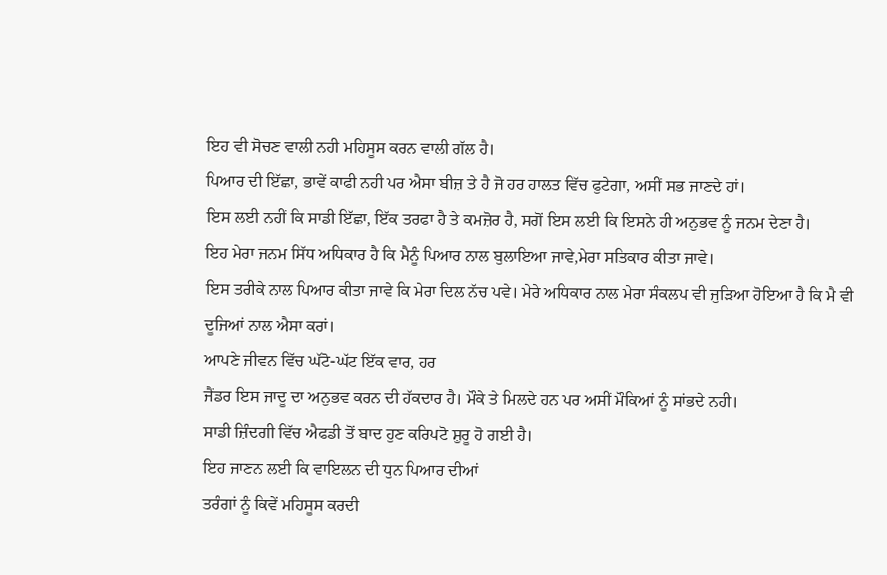ਇਹ ਵੀ ਸੋਚਣ ਵਾਲੀ ਨਹੀ ਮਹਿਸੂਸ ਕਰਨ ਵਾਲੀ ਗੱਲ ਹੈ।
ਪਿਆਰ ਦੀ ਇੱਛਾ, ਭਾਵੇਂ ਕਾਫੀ ਨਹੀ ਪਰ ਐਸਾ ਬੀਜ਼ ਤੇ ਹੈ ਜੋ ਹਰ ਹਾਲਤ ਵਿੱਚ ਫੁਟੇਗਾ, ਅਸੀਂ ਸਭ ਜਾਣਦੇ ਹਾਂ।
ਇਸ ਲਈ ਨਹੀਂ ਕਿ ਸਾਡੀ ਇੱਛਾ, ਇੱਕ ਤਰਫਾ ਹੈ ਤੇ ਕਮਜ਼ੋਰ ਹੈ, ਸਗੋਂ ਇਸ ਲਈ ਕਿ ਇਸਨੇ ਹੀ ਅਨੁਭਵ ਨੂੰ ਜਨਮ ਦੇਣਾ ਹੈ।
ਇਹ ਮੇਰਾ ਜਨਮ ਸਿੱਧ ਅਧਿਕਾਰ ਹੈ ਕਿ ਮੈਨੂੰ ਪਿਆਰ ਨਾਲ ਬੁਲਾਇਆ ਜਾਵੇ,ਮੇਰਾ ਸਤਿਕਾਰ ਕੀਤਾ ਜਾਵੇ।
ਇਸ ਤਰੀਕੇ ਨਾਲ ਪਿਆਰ ਕੀਤਾ ਜਾਵੇ ਕਿ ਮੇਰਾ ਦਿਲ ਨੱਚ ਪਵੇ। ਮੇਰੇ ਅਧਿਕਾਰ ਨਾਲ ਮੇਰਾ ਸੰਕਲਪ ਵੀ ਜੁੜਿਆ ਹੋਇਆ ਹੈ ਕਿ ਮੈ ਵੀ ਦੂਜਿਆਂ ਨਾਲ ਐਸਾ ਕਰਾਂ।
ਆਪਣੇ ਜੀਵਨ ਵਿੱਚ ਘੱਟੋ-ਘੱਟ ਇੱਕ ਵਾਰ, ਹਰ
ਜੈਂਡਰ ਇਸ ਜਾਦੂ ਦਾ ਅਨੁਭਵ ਕਰਨ ਦੀ ਹੱਕਦਾਰ ਹੈ। ਮੌਕੇ ਤੇ ਮਿਲਦੇ ਹਨ ਪਰ ਅਸੀਂ ਮੌਕਿਆਂ ਨੂੰ ਸਾਂਭਦੇ ਨਹੀ।
ਸਾਡੀ ਜ਼ਿੰਦਗੀ ਵਿੱਚ ਐਫਡੀ ਤੋਂ ਬਾਦ ਹੁਣ ਕਰਿਪਟੋ ਸ਼ੁਰੂ ਹੋ ਗਈ ਹੈ।
ਇਹ ਜਾਣਨ ਲਈ ਕਿ ਵਾਇਲਨ ਦੀ ਧੁਨ ਪਿਆਰ ਦੀਆਂ
ਤਰੰਗਾਂ ਨੂੰ ਕਿਵੇਂ ਮਹਿਸੂਸ ਕਰਦੀ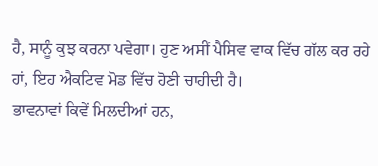ਹੈ, ਸਾਨੂੰ ਕੁਝ ਕਰਨਾ ਪਵੇਗਾ। ਹੁਣ ਅਸੀਂ ਪੈਸਿਵ ਵਾਕ ਵਿੱਚ ਗੱਲ ਕਰ ਰਹੇ ਹਾਂ, ਇਹ ਐਕਟਿਵ ਮੋਡ ਵਿੱਚ ਹੋਣੀ ਚਾਹੀਦੀ ਹੈ।
ਭਾਵਨਾਵਾਂ ਕਿਵੇਂ ਮਿਲਦੀਆਂ ਹਨ,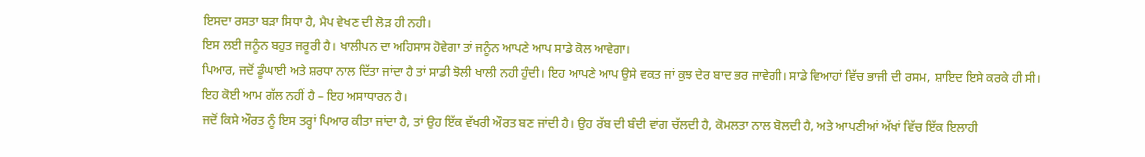ਇਸਦਾ ਰਸਤਾ ਬੜਾ ਸਿਧਾ ਹੈ, ਮੈਪ ਵੇਖਣ ਦੀ ਲੋੜ ਹੀ ਨਹੀ।
ਇਸ ਲਈ ਜਨੂੰਨ ਬਹੁਤ ਜਰੂਰੀ ਹੈ। ਖਾਲੀਪਨ ਦਾ ਅਹਿਸਾਸ ਹੋਵੇਗਾ ਤਾਂ ਜਨੂੰਨ ਆਪਣੇ ਆਪ ਸਾਡੇ ਕੋਲ ਆਵੇਗਾ।
ਪਿਆਰ, ਜਦੋਂ ਡੂੰਘਾਈ ਅਤੇ ਸ਼ਰਧਾ ਨਾਲ ਦਿੱਤਾ ਜਾਂਦਾ ਹੈ ਤਾਂ ਸਾਡੀ ਝੋਲੀ ਖਾਲੀ ਨਹੀ ਹੁੰਦੀ। ਇਹ ਆਪਣੇ ਆਪ ਉਸੇ ਵਕਤ ਜਾਂ ਕੁਝ ਦੇਰ ਬਾਦ ਭਰ ਜਾਵੇਗੀ। ਸਾਡੇ ਵਿਆਹਾਂ ਵਿੱਚ ਭਾਜੀ ਦੀ ਰਸਮ, ਸ਼ਾਇਦ ਇਸੇ ਕਰਕੇ ਹੀ ਸੀ।
ਇਹ ਕੋਈ ਆਮ ਗੱਲ ਨਹੀਂ ਹੈ – ਇਹ ਅਸਾਧਾਰਨ ਹੈ।
ਜਦੋਂ ਕਿਸੇ ਔਰਤ ਨੂੰ ਇਸ ਤਰ੍ਹਾਂ ਪਿਆਰ ਕੀਤਾ ਜਾਂਦਾ ਹੈ, ਤਾਂ ਉਹ ਇੱਕ ਵੱਖਰੀ ਔਰਤ ਬਣ ਜਾਂਦੀ ਹੈ। ਉਹ ਰੱਬ ਦੀ ਬੰਦੀ ਵਾਂਗ ਚੱਲਦੀ ਹੈ, ਕੋਮਲਤਾ ਨਾਲ ਬੋਲਦੀ ਹੈ, ਅਤੇ ਆਪਣੀਆਂ ਅੱਖਾਂ ਵਿੱਚ ਇੱਕ ਇਲਾਹੀ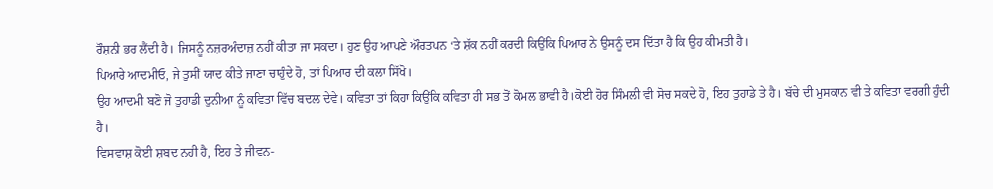ਰੌਸ਼ਨੀ ਭਰ ਲੈਂਦੀ ਹੈ। ਜਿਸਨੂੰ ਨਜ਼ਰਅੰਦਾਜ਼ ਨਹੀਂ ਕੀਤਾ ਜਾ ਸਕਦਾ। ਹੁਣ ਉਹ ਆਪਣੇ ਔਰਤਪਨ ‘ਤੇ ਸ਼ੱਕ ਨਹੀਂ ਕਰਦੀ ਕਿਉਂਕਿ ਪਿਆਰ ਨੇ ਉਸਨੂੰ ਦਸ ਦਿੱਤਾ ਹੈ ਕਿ ਉਹ ਕੀਮਤੀ ਹੈ।
ਪਿਆਰੇ ਆਦਮੀਓ, ਜੇ ਤੁਸੀਂ ਯਾਦ ਕੀਤੇ ਜਾਣਾ ਚਾਹੁੰਦੇ ਹੋ, ਤਾਂ ਪਿਆਰ ਦੀ ਕਲਾ ਸਿੱਖੋ।
ਉਹ ਆਦਮੀ ਬਣੋ ਜੋ ਤੁਹਾਡੀ ਦੁਨੀਆ ਨੂੰ ਕਵਿਤਾ ਵਿੱਚ ਬਦਲ ਦੇਵੇ। ਕਵਿਤਾ ਤਾਂ ਕਿਹਾ ਕਿਉਂਕਿ ਕਵਿਤਾ ਹੀ ਸਭ ਤੋਂ ਕੋਮਲ ਭਾਵੀ ਹੈ।ਕੋਈ ਹੋਰ ਸਿੰਮਲੀ ਵੀ ਸੋਚ ਸਕਦੇ ਹੋ, ਇਹ ਤੁਹਾਡੇ ਤੇ ਹੈ। ਬੱਚੇ ਦੀ ਮੁਸਕਾਨ ਵੀ ਤੇ ਕਵਿਤਾ ਵਰਗੀ ਹੁੰਦੀ ਹੈ।
ਵਿਸਵਾਸ਼ ਕੋਈ ਸ਼ਬਦ ਨਹੀ ਹੈ, ਇਹ ਤੇ ਜੀਵਨ-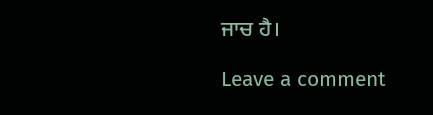ਜਾਚ ਹੈ।

Leave a comment